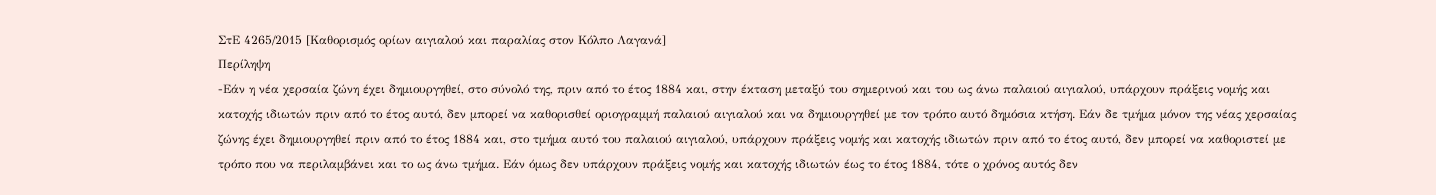ΣτΕ 4265/2015 [Καθορισμός ορίων αιγιαλού και παραλίας στον Κόλπο Λαγανά]
Περίληψη
-Εάν η νέα χερσαία ζώνη έχει δημιουργηθεί, στο σύνολό της, πριν από το έτος 1884 και, στην έκταση μεταξύ του σημερινού και του ως άνω παλαιού αιγιαλού, υπάρχουν πράξεις νομής και κατοχής ιδιωτών πριν από το έτος αυτό, δεν μπορεί να καθορισθεί οριογραμμή παλαιού αιγιαλού και να δημιουργηθεί με τον τρόπο αυτό δημόσια κτήση. Εάν δε τμήμα μόνον της νέας χερσαίας ζώνης έχει δημιουργηθεί πριν από το έτος 1884 και, στο τμήμα αυτό του παλαιού αιγιαλού, υπάρχουν πράξεις νομής και κατοχής ιδιωτών πριν από το έτος αυτό, δεν μπορεί να καθοριστεί με τρόπο που να περιλαμβάνει και το ως άνω τμήμα. Εάν όμως δεν υπάρχουν πράξεις νομής και κατοχής ιδιωτών έως το έτος 1884, τότε ο χρόνος αυτός δεν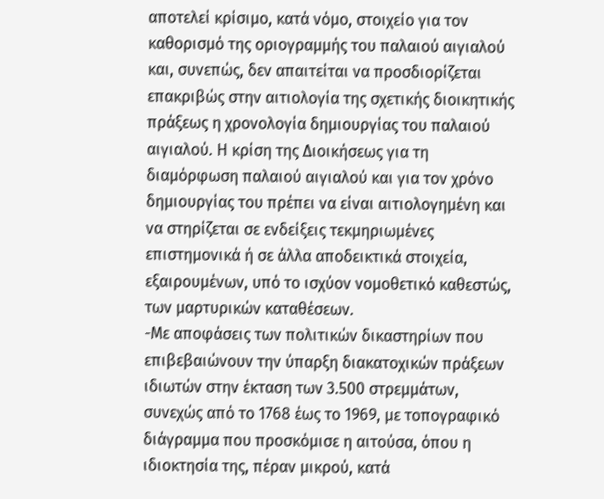αποτελεί κρίσιμο, κατά νόμο, στοιχείο για τον καθορισμό της οριογραμμής του παλαιού αιγιαλού και, συνεπώς, δεν απαιτείται να προσδιορίζεται επακριβώς στην αιτιολογία της σχετικής διοικητικής πράξεως η χρονολογία δημιουργίας του παλαιού αιγιαλού. Η κρίση της Διοικήσεως για τη διαμόρφωση παλαιού αιγιαλού και για τον χρόνο δημιουργίας του πρέπει να είναι αιτιολογημένη και να στηρίζεται σε ενδείξεις τεκμηριωμένες επιστημονικά ή σε άλλα αποδεικτικά στοιχεία, εξαιρουμένων, υπό το ισχύον νομοθετικό καθεστώς, των μαρτυρικών καταθέσεων.
-Με αποφάσεις των πολιτικών δικαστηρίων που επιβεβαιώνουν την ύπαρξη διακατοχικών πράξεων ιδιωτών στην έκταση των 3.500 στρεμμάτων, συνεχώς από το 1768 έως το 1969, με τοπογραφικό διάγραμμα που προσκόμισε η αιτούσα, όπου η ιδιοκτησία της, πέραν μικρού, κατά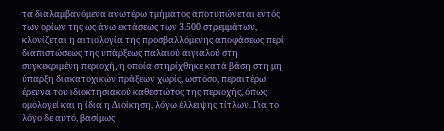τα διαλαμβανόμενα ανωτέρω τμήματος αποτυπώνεται εντός των ορίων της ως άνω εκτάσεως των 3.500 στρεμμάτων, κλονίζεται η αιτιολογία της προσβαλλόμενης αποφάσεως περί διαπιστώσεως της υπάρξεως παλαιού αιγιαλού στη συγκεκριμένη περιοχή, η οποία στηρίχθηκε κατά βάση στη μη ύπαρξη διακατοχικών πράξεων χωρίς, ωστόσο, περαιτέρω έρευνα του ιδιοκτησιακού καθεστώτος της περιοχής, όπως ομολογεί και η ίδια η Διοίκηση, λόγω έλλειψης τίτλων. Για το λόγο δε αυτό, βασίμως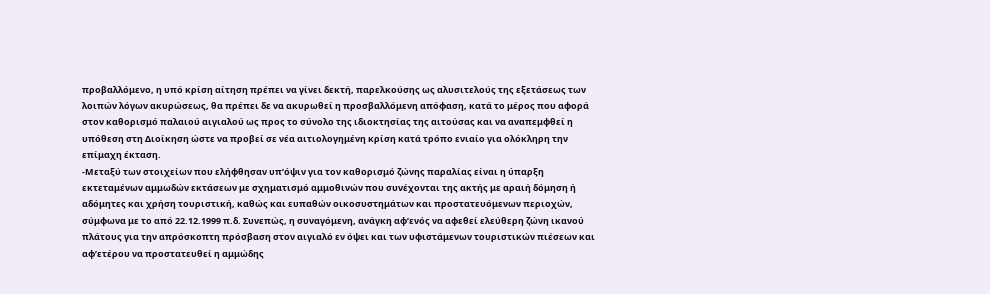προβαλλόμενο, η υπό κρίση αίτηση πρέπει να γίνει δεκτή, παρελκούσης ως αλυσιτελούς της εξετάσεως των λοιπών λόγων ακυρώσεως, θα πρέπει δε να ακυρωθεί η προσβαλλόμενη απόφαση, κατά το μέρος που αφορά στον καθορισμό παλαιού αιγιαλού ως προς το σύνολο της ιδιοκτησίας της αιτούσας και να αναπεμφθεί η υπόθεση στη Διοίκηση ώστε να προβεί σε νέα αιτιολογημένη κρίση κατά τρόπο ενιαίο για ολόκληρη την επίμαχη έκταση.
-Μεταξύ των στοιχείων που ελήφθησαν υπ’όψιν για τον καθορισμό ζώνης παραλίας είναι η ύπαρξη εκτεταμένων αμμωδών εκτάσεων με σχηματισμό αμμοθινών που συνέχονται της ακτής με αραιή δόμηση ή αδόμητες και χρήση τουριστική, καθώς και ευπαθών οικοσυστημάτων και προστατευόμενων περιοχών, σύμφωνα με το από 22.12.1999 π.δ. Συνεπώς, η συναγόμενη, ανάγκη αφ’ενός να αφεθεί ελεύθερη ζώνη ικανού πλάτους για την απρόσκοπτη πρόσβαση στον αιγιαλό εν όψει και των υφιστάμενων τουριστικών πιέσεων και αφ’ετέρου να προστατευθεί η αμμώδης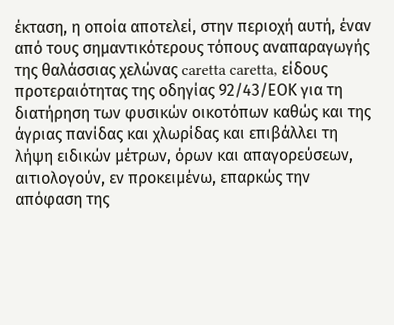έκταση, η οποία αποτελεί, στην περιοχή αυτή, έναν από τους σημαντικότερους τόπους αναπαραγωγής της θαλάσσιας χελώνας caretta caretta, είδους προτεραιότητας της οδηγίας 92/43/ΕΟΚ για τη διατήρηση των φυσικών οικοτόπων καθώς και της άγριας πανίδας και χλωρίδας και επιβάλλει τη λήψη ειδικών μέτρων, όρων και απαγορεύσεων, αιτιολογούν, εν προκειμένω, επαρκώς την απόφαση της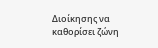Διοίκησης να καθορίσει ζώνη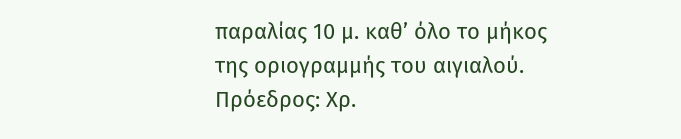παραλίας 10 μ. καθ’ όλο το μήκος της οριογραμμής του αιγιαλού.
Πρόεδρος: Χρ.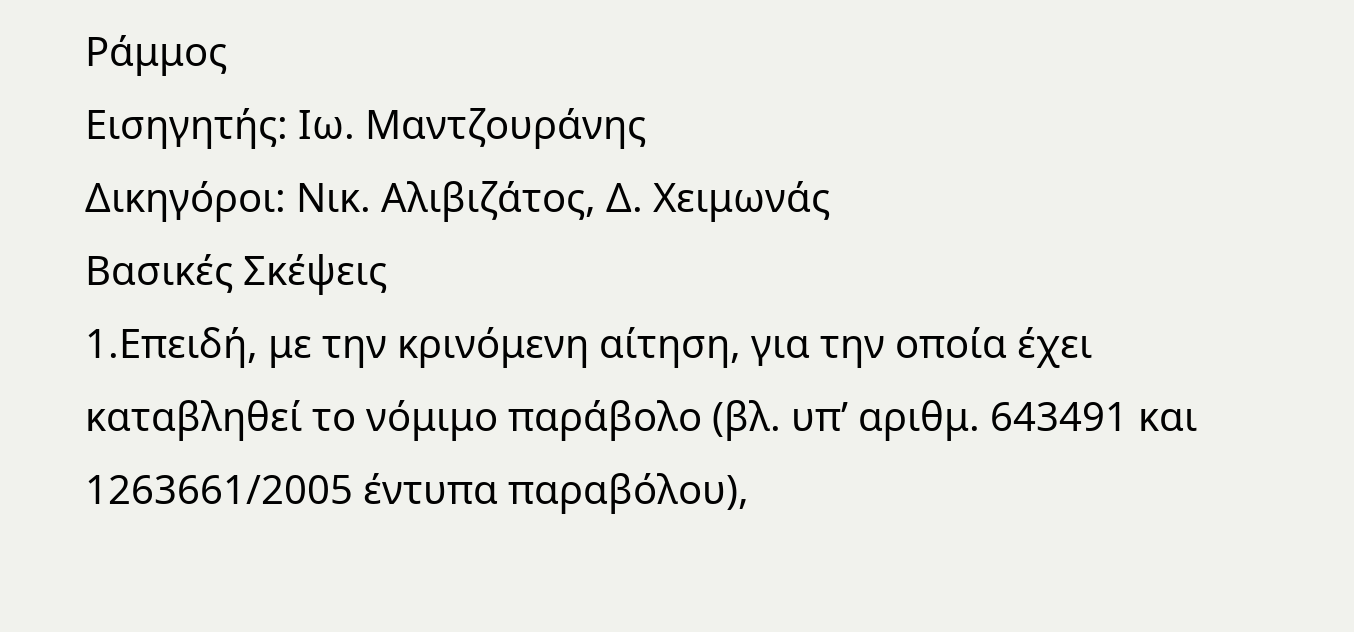Ράμμος
Εισηγητής: Ιω. Μαντζουράνης
Δικηγόροι: Νικ. Αλιβιζάτος, Δ. Χειμωνάς
Βασικές Σκέψεις
1.Επειδή, με την κρινόμενη αίτηση, για την οποία έχει καταβληθεί το νόμιμο παράβολο (βλ. υπ’ αριθμ. 643491 και 1263661/2005 έντυπα παραβόλου),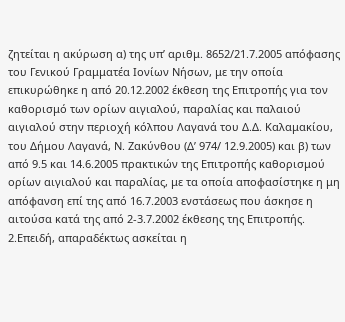ζητείται η ακύρωση α) της υπ’ αριθμ. 8652/21.7.2005 απόφασης του Γενικού Γραμματέα Ιονίων Νήσων, με την οποία επικυρώθηκε η από 20.12.2002 έκθεση της Επιτροπής για τον καθορισμό των ορίων αιγιαλού, παραλίας και παλαιού αιγιαλού στην περιοχή κόλπου Λαγανά του Δ.Δ. Καλαμακίου, του Δήμου Λαγανά, Ν. Ζακύνθου (Δ’ 974/ 12.9.2005) και β) των από 9.5 και 14.6.2005 πρακτικών της Επιτροπής καθορισμού ορίων αιγιαλού και παραλίας, με τα οποία αποφασίστηκε η μη απόφανση επί της από 16.7.2003 ενστάσεως που άσκησε η αιτούσα κατά της από 2-3.7.2002 έκθεσης της Επιτροπής.
2.Επειδή, απαραδέκτως ασκείται η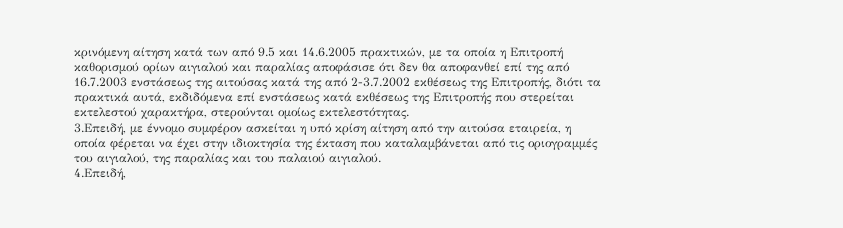κρινόμενη αίτηση κατά των από 9.5 και 14.6.2005 πρακτικών, με τα οποία η Επιτροπή καθορισμού ορίων αιγιαλού και παραλίας αποφάσισε ότι δεν θα αποφανθεί επί της από 16.7.2003 ενστάσεως της αιτούσας κατά της από 2-3.7.2002 εκθέσεως της Επιτροπής, διότι τα πρακτικά αυτά, εκδιδόμενα επί ενστάσεως κατά εκθέσεως της Επιτροπής που στερείται εκτελεστού χαρακτήρα, στερούνται ομοίως εκτελεστότητας.
3.Επειδή, με έννομο συμφέρον ασκείται η υπό κρίση αίτηση από την αιτούσα εταιρεία, η οποία φέρεται να έχει στην ιδιοκτησία της έκταση που καταλαμβάνεται από τις οριογραμμές του αιγιαλού, της παραλίας και του παλαιού αιγιαλού.
4.Επειδή,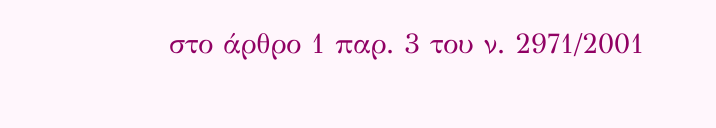στο άρθρο 1 παρ. 3 του ν. 2971/2001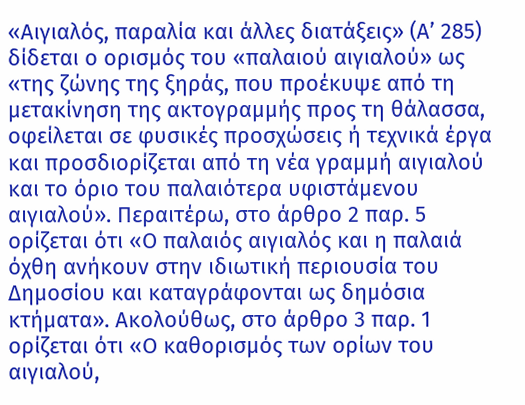«Αιγιαλός, παραλία και άλλες διατάξεις» (Α’ 285) δίδεται ο ορισμός του «παλαιού αιγιαλού» ως «της ζώνης της ξηράς, που προέκυψε από τη μετακίνηση της ακτογραμμής προς τη θάλασσα, οφείλεται σε φυσικές προσχώσεις ή τεχνικά έργα και προσδιορίζεται από τη νέα γραμμή αιγιαλού και το όριο του παλαιότερα υφιστάμενου αιγιαλού». Περαιτέρω, στο άρθρο 2 παρ. 5 ορίζεται ότι «Ο παλαιός αιγιαλός και η παλαιά όχθη ανήκουν στην ιδιωτική περιουσία του Δημοσίου και καταγράφονται ως δημόσια κτήματα». Ακολούθως, στο άρθρο 3 παρ. 1 ορίζεται ότι «Ο καθορισμός των ορίων του αιγιαλού,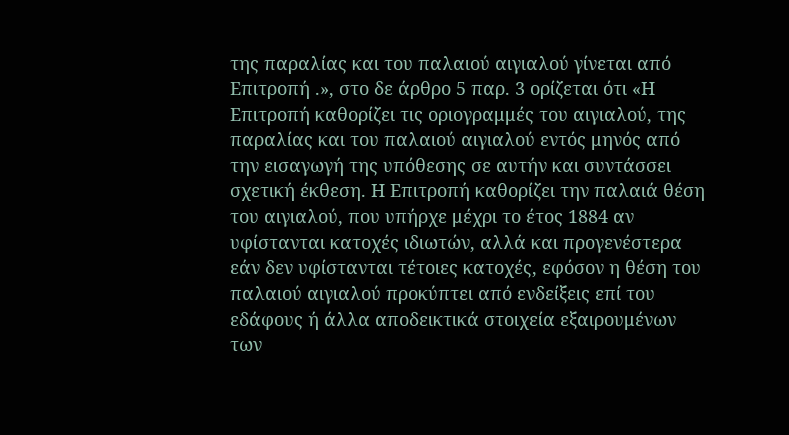της παραλίας και του παλαιού αιγιαλού γίνεται από Επιτροπή .», στο δε άρθρο 5 παρ. 3 ορίζεται ότι «Η Επιτροπή καθορίζει τις οριογραμμές του αιγιαλού, της παραλίας και του παλαιού αιγιαλού εντός μηνός από την εισαγωγή της υπόθεσης σε αυτήν και συντάσσει σχετική έκθεση. Η Επιτροπή καθορίζει την παλαιά θέση του αιγιαλού, που υπήρχε μέχρι το έτος 1884 αν υφίστανται κατοχές ιδιωτών, αλλά και προγενέστερα εάν δεν υφίστανται τέτοιες κατοχές, εφόσον η θέση του παλαιού αιγιαλού προκύπτει από ενδείξεις επί του εδάφους ή άλλα αποδεικτικά στοιχεία εξαιρουμένων των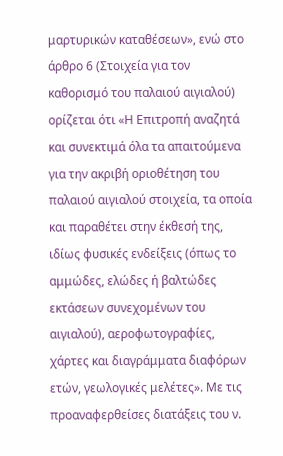μαρτυρικών καταθέσεων», ενώ στο άρθρο 6 (Στοιχεία για τον καθορισμό του παλαιού αιγιαλού) ορίζεται ότι «Η Επιτροπή αναζητά και συνεκτιμά όλα τα απαιτούμενα για την ακριβή οριοθέτηση του παλαιού αιγιαλού στοιχεία, τα οποία και παραθέτει στην έκθεσή της, ιδίως φυσικές ενδείξεις (όπως το αμμώδες, ελώδες ή βαλτώδες εκτάσεων συνεχομένων του αιγιαλού), αεροφωτογραφίες, χάρτες και διαγράμματα διαφόρων ετών, γεωλογικές μελέτες». Με τις προαναφερθείσες διατάξεις του ν.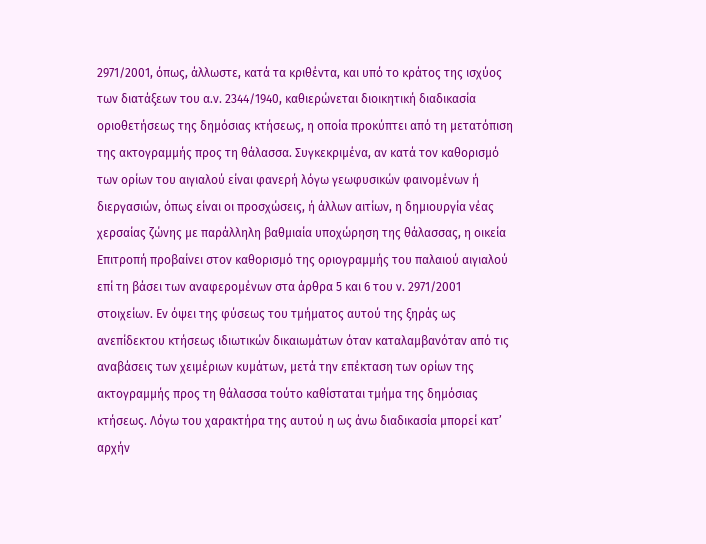2971/2001, όπως, άλλωστε, κατά τα κριθέντα, και υπό το κράτος της ισχύος των διατάξεων του α.ν. 2344/1940, καθιερώνεται διοικητική διαδικασία οριοθετήσεως της δημόσιας κτήσεως, η οποία προκύπτει από τη μετατόπιση της ακτογραμμής προς τη θάλασσα. Συγκεκριμένα, αν κατά τον καθορισμό των ορίων του αιγιαλού είναι φανερή λόγω γεωφυσικών φαινομένων ή διεργασιών, όπως είναι οι προσχώσεις, ή άλλων αιτίων, η δημιουργία νέας χερσαίας ζώνης με παράλληλη βαθμιαία υποχώρηση της θάλασσας, η οικεία Επιτροπή προβαίνει στον καθορισμό της οριογραμμής του παλαιού αιγιαλού επί τη βάσει των αναφερομένων στα άρθρα 5 και 6 του ν. 2971/2001 στοιχείων. Εν όψει της φύσεως του τμήματος αυτού της ξηράς ως ανεπίδεκτου κτήσεως ιδιωτικών δικαιωμάτων όταν καταλαμβανόταν από τις αναβάσεις των χειμέριων κυμάτων, μετά την επέκταση των ορίων της ακτογραμμής προς τη θάλασσα τούτο καθίσταται τμήμα της δημόσιας κτήσεως. Λόγω του χαρακτήρα της αυτού η ως άνω διαδικασία μπορεί κατ’ αρχήν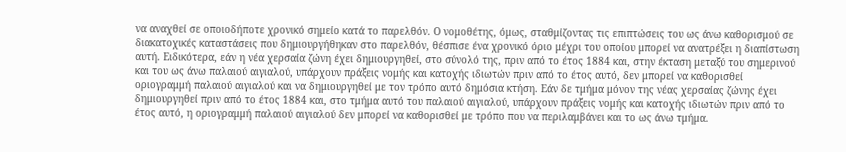να αναχθεί σε οποιοδήποτε χρονικό σημείο κατά το παρελθόν. Ο νομοθέτης, όμως, σταθμίζοντας τις επιπτώσεις του ως άνω καθορισμού σε διακατοχικές καταστάσεις που δημιουργήθηκαν στο παρελθόν, θέσπισε ένα χρονικό όριο μέχρι του οποίου μπορεί να ανατρέξει η διαπίστωση αυτή. Ειδικότερα, εάν η νέα χερσαία ζώνη έχει δημιουργηθεί, στο σύνολό της, πριν από το έτος 1884 και, στην έκταση μεταξύ του σημερινού και του ως άνω παλαιού αιγιαλού, υπάρχουν πράξεις νομής και κατοχής ιδιωτών πριν από το έτος αυτό, δεν μπορεί να καθορισθεί οριογραμμή παλαιού αιγιαλού και να δημιουργηθεί με τον τρόπο αυτό δημόσια κτήση. Εάν δε τμήμα μόνον της νέας χερσαίας ζώνης έχει δημιουργηθεί πριν από το έτος 1884 και, στο τμήμα αυτό του παλαιού αιγιαλού, υπάρχουν πράξεις νομής και κατοχής ιδιωτών πριν από το έτος αυτό, η οριογραμμή παλαιού αιγιαλού δεν μπορεί να καθορισθεί με τρόπο που να περιλαμβάνει και το ως άνω τμήμα.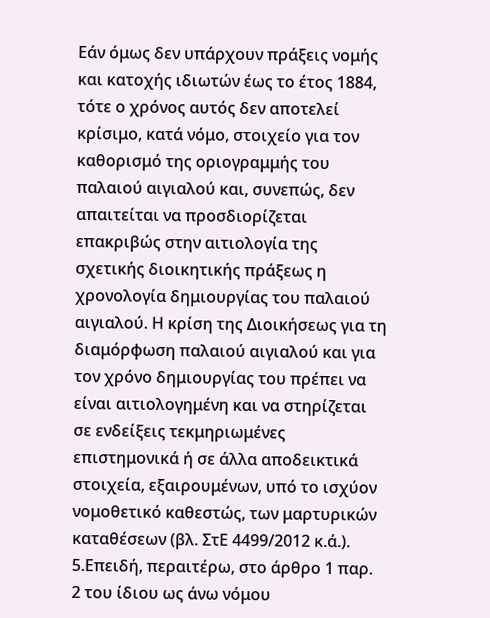Εάν όμως δεν υπάρχουν πράξεις νομής και κατοχής ιδιωτών έως το έτος 1884, τότε ο χρόνος αυτός δεν αποτελεί κρίσιμο, κατά νόμο, στοιχείο για τον καθορισμό της οριογραμμής του παλαιού αιγιαλού και, συνεπώς, δεν απαιτείται να προσδιορίζεται επακριβώς στην αιτιολογία της σχετικής διοικητικής πράξεως η χρονολογία δημιουργίας του παλαιού αιγιαλού. Η κρίση της Διοικήσεως για τη διαμόρφωση παλαιού αιγιαλού και για τον χρόνο δημιουργίας του πρέπει να είναι αιτιολογημένη και να στηρίζεται σε ενδείξεις τεκμηριωμένες επιστημονικά ή σε άλλα αποδεικτικά στοιχεία, εξαιρουμένων, υπό το ισχύον νομοθετικό καθεστώς, των μαρτυρικών καταθέσεων (βλ. ΣτΕ 4499/2012 κ.ά.).
5.Επειδή, περαιτέρω, στο άρθρο 1 παρ. 2 του ίδιου ως άνω νόμου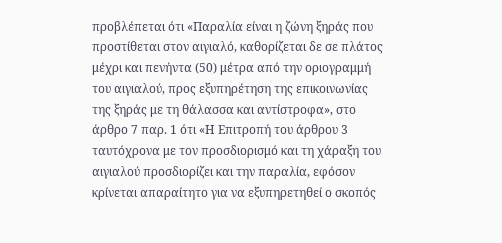προβλέπεται ότι «Παραλία είναι η ζώνη ξηράς που προστίθεται στον αιγιαλό, καθορίζεται δε σε πλάτος μέχρι και πενήντα (50) μέτρα από την οριογραμμή του αιγιαλού, προς εξυπηρέτηση της επικοινωνίας της ξηράς με τη θάλασσα και αντίστροφα», στο άρθρο 7 παρ. 1 ότι «Η Επιτροπή του άρθρου 3 ταυτόχρονα με τον προσδιορισμό και τη χάραξη του αιγιαλού προσδιορίζει και την παραλία, εφόσον κρίνεται απαραίτητο για να εξυπηρετηθεί ο σκοπός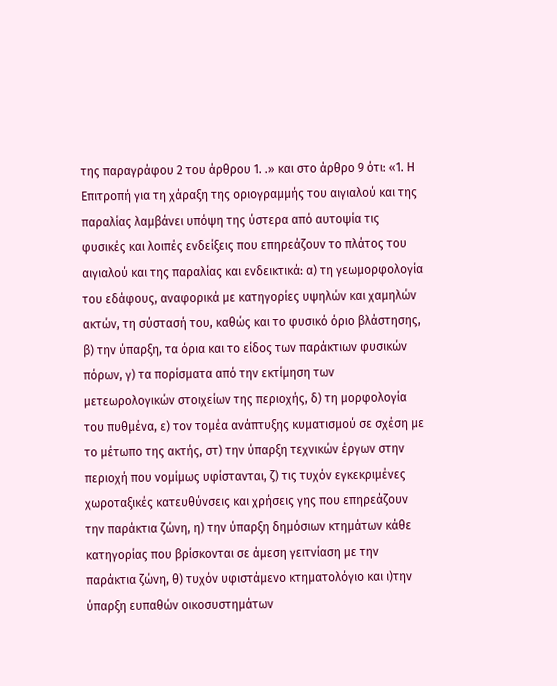της παραγράφου 2 του άρθρου 1. .» και στο άρθρο 9 ότι: «1. Η Επιτροπή για τη χάραξη της οριογραμμής του αιγιαλού και της παραλίας λαμβάνει υπόψη της ύστερα από αυτοψία τις φυσικές και λοιπές ενδείξεις που επηρεάζουν το πλάτος του αιγιαλού και της παραλίας και ενδεικτικά: α) τη γεωμορφολογία του εδάφους, αναφορικά με κατηγορίες υψηλών και χαμηλών ακτών, τη σύστασή του, καθώς και το φυσικό όριο βλάστησης, β) την ύπαρξη, τα όρια και το είδος των παράκτιων φυσικών πόρων, γ) τα πορίσματα από την εκτίμηση των μετεωρολογικών στοιχείων της περιοχής, δ) τη μορφολογία του πυθμένα, ε) τον τομέα ανάπτυξης κυματισμού σε σχέση με το μέτωπο της ακτής, στ) την ύπαρξη τεχνικών έργων στην περιοχή που νομίμως υφίστανται, ζ) τις τυχόν εγκεκριμένες χωροταξικές κατευθύνσεις και χρήσεις γης που επηρεάζουν την παράκτια ζώνη, η) την ύπαρξη δημόσιων κτημάτων κάθε κατηγορίας που βρίσκονται σε άμεση γειτνίαση με την παράκτια ζώνη, θ) τυχόν υφιστάμενο κτηματολόγιο και ι)την ύπαρξη ευπαθών οικοσυστημάτων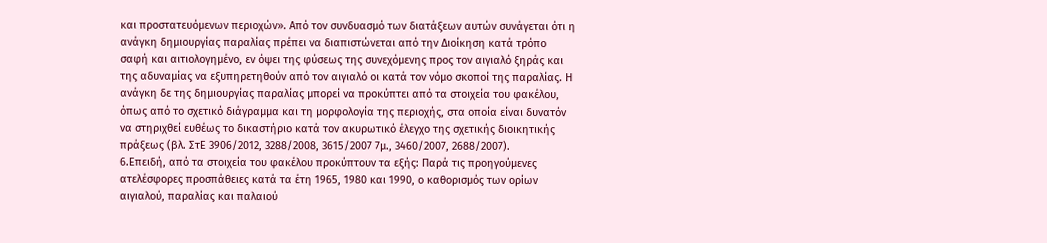και προστατευόμενων περιοχών». Από τον συνδυασμό των διατάξεων αυτών συνάγεται ότι η ανάγκη δημιουργίας παραλίας πρέπει να διαπιστώνεται από την Διοίκηση κατά τρόπο σαφή και αιτιολογημένο, εν όψει της φύσεως της συνεχόμενης προς τον αιγιαλό ξηράς και της αδυναμίας να εξυπηρετηθούν από τον αιγιαλό οι κατά τον νόμο σκοποί της παραλίας. Η ανάγκη δε της δημιουργίας παραλίας μπορεί να προκύπτει από τα στοιχεία του φακέλου, όπως από το σχετικό διάγραμμα και τη μορφολογία της περιοχής, στα οποία είναι δυνατόν να στηριχθεί ευθέως το δικαστήριο κατά τον ακυρωτικό έλεγχο της σχετικής διοικητικής πράξεως (βλ. ΣτΕ 3906/2012, 3288/2008, 3615/2007 7μ., 3460/2007, 2688/2007).
6.Επειδή, από τα στοιχεία του φακέλου προκύπτουν τα εξής: Παρά τις προηγούμενες ατελέσφορες προσπάθειες κατά τα έτη 1965, 1980 και 1990, ο καθορισμός των ορίων αιγιαλού, παραλίας και παλαιού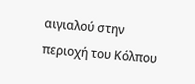αιγιαλού στην περιοχή του Κόλπου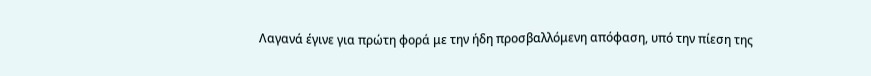Λαγανά έγινε για πρώτη φορά με την ήδη προσβαλλόμενη απόφαση, υπό την πίεση της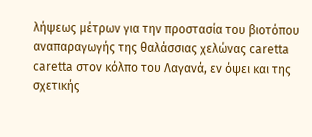λήψεως μέτρων για την προστασία του βιοτόπου αναπαραγωγής της θαλάσσιας χελώνας caretta caretta στον κόλπο του Λαγανά, εν όψει και της σχετικής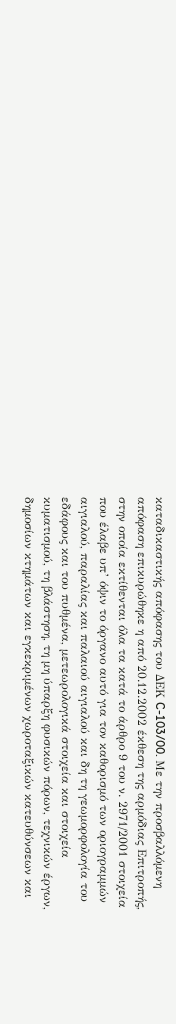καταδικαστικής απόφασης του ΔΕΚ C-103/00. Με την προσβαλλόμενη απόφαση επικυρώθηκε η από 20.12.2002 έκθεση της αρμόδιας Επιτροπής, στην οποία εκτίθενται όλα τα κατά το άρθρο 9 του ν. 2971/2001 στοιχεία που έλαβε υπ’ όψιν το όργανο αυτό για τον καθορισμό των οριογραμμών αιγιαλού, παραλίας και παλαιού αιγιαλού και δη τη γεωμορφολογία του εδάφους και του πυθμένα, μετεωρολογικά στοιχεία και στοιχεία κυματισμού, τη βλάστηση, τη μη ύπαρξη φυσικών πόρων, τεχνικών έργων, δημοσίων κτημάτων και εγκεκριμένων χωροταξικών κατευθύνσεων και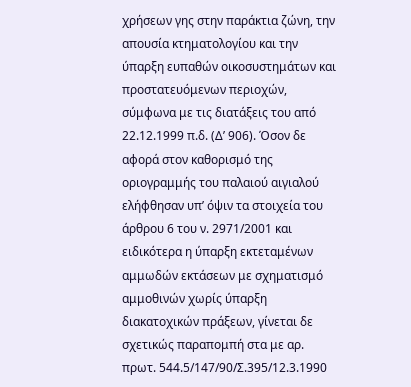χρήσεων γης στην παράκτια ζώνη, την απουσία κτηματολογίου και την ύπαρξη ευπαθών οικοσυστημάτων και προστατευόμενων περιοχών, σύμφωνα με τις διατάξεις του από 22.12.1999 π.δ. (Δ’ 906). Όσον δε αφορά στον καθορισμό της οριογραμμής του παλαιού αιγιαλού ελήφθησαν υπ’ όψιν τα στοιχεία του άρθρου 6 του ν. 2971/2001 και ειδικότερα η ύπαρξη εκτεταμένων αμμωδών εκτάσεων με σχηματισμό αμμοθινών χωρίς ύπαρξη διακατοχικών πράξεων, γίνεται δε σχετικώς παραπομπή στα με αρ. πρωτ. 544.5/147/90/Σ.395/12.3.1990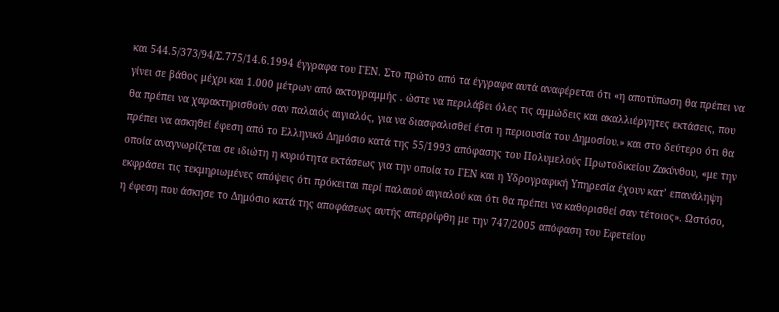και 544.5/373/94/Σ.775/14.6.1994 έγγραφα του ΓΕΝ. Στο πρώτο από τα έγγραφα αυτά αναφέρεται ότι «η αποτύπωση θα πρέπει να γίνει σε βάθος μέχρι και 1.000 μέτρων από ακτογραμμής . ώστε να περιλάβει όλες τις αμμώδεις και ακαλλιέργητες εκτάσεις, που θα πρέπει να χαρακτηρισθούν σαν παλαιός αιγιαλός, για να διασφαλισθεί έτσι η περιουσία του Δημοσίου.» και στο δεύτερο ότι θα πρέπει να ασκηθεί έφεση από το Ελληνικό Δημόσιο κατά της 55/1993 απόφασης του Πολυμελούς Πρωτοδικείου Ζακύνθου, «με την οποία αναγνωρίζεται σε ιδιώτη η κυριότητα εκτάσεως για την οποία το ΓΕΝ και η Υδρογραφική Υπηρεσία έχουν κατ’ επανάληψη εκφράσει τις τεκμηριωμένες απόψεις ότι πρόκειται περί παλαιού αιγιαλού και ότι θα πρέπει να καθορισθεί σαν τέτοιος». Ωστόσο, η έφεση που άσκησε το Δημόσιο κατά της αποφάσεως αυτής απερρίφθη με την 747/2005 απόφαση του Εφετείου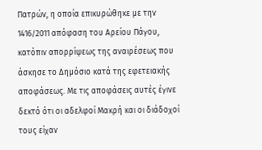Πατρών, η οποία επικυρώθηκε με την 1416/2011 απόφαση του Αρείου Πάγου, κατόπιν απορρίψεως της αναιρέσεως που άσκησε το Δημόσιο κατά της εφετειακής αποφάσεως. Με τις αποφάσεις αυτές έγινε δεκτό ότι οι αδελφοί Μακρή και οι διάδοχοί τους είχαν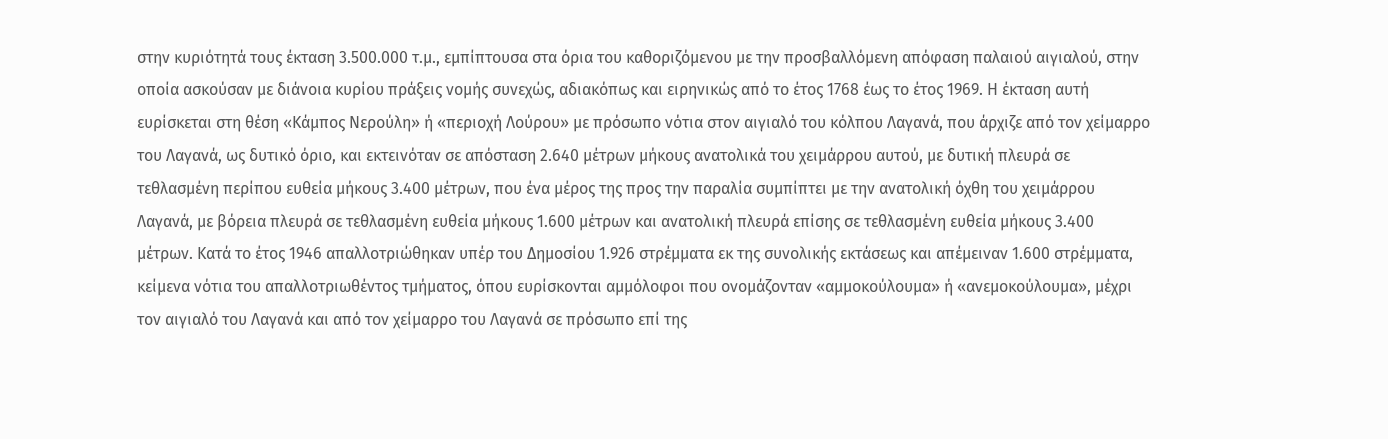στην κυριότητά τους έκταση 3.500.000 τ.μ., εμπίπτουσα στα όρια του καθοριζόμενου με την προσβαλλόμενη απόφαση παλαιού αιγιαλού, στην οποία ασκούσαν με διάνοια κυρίου πράξεις νομής συνεχώς, αδιακόπως και ειρηνικώς από το έτος 1768 έως το έτος 1969. Η έκταση αυτή ευρίσκεται στη θέση «Κάμπος Νερούλη» ή «περιοχή Λούρου» με πρόσωπο νότια στον αιγιαλό του κόλπου Λαγανά, που άρχιζε από τον χείμαρρο του Λαγανά, ως δυτικό όριο, και εκτεινόταν σε απόσταση 2.640 μέτρων μήκους ανατολικά του χειμάρρου αυτού, με δυτική πλευρά σε τεθλασμένη περίπου ευθεία μήκους 3.400 μέτρων, που ένα μέρος της προς την παραλία συμπίπτει με την ανατολική όχθη του χειμάρρου Λαγανά, με βόρεια πλευρά σε τεθλασμένη ευθεία μήκους 1.600 μέτρων και ανατολική πλευρά επίσης σε τεθλασμένη ευθεία μήκους 3.400 μέτρων. Κατά το έτος 1946 απαλλοτριώθηκαν υπέρ του Δημοσίου 1.926 στρέμματα εκ της συνολικής εκτάσεως και απέμειναν 1.600 στρέμματα, κείμενα νότια του απαλλοτριωθέντος τμήματος, όπου ευρίσκονται αμμόλοφοι που ονομάζονταν «αμμοκούλουμα» ή «ανεμοκούλουμα», μέχρι τον αιγιαλό του Λαγανά και από τον χείμαρρο του Λαγανά σε πρόσωπο επί της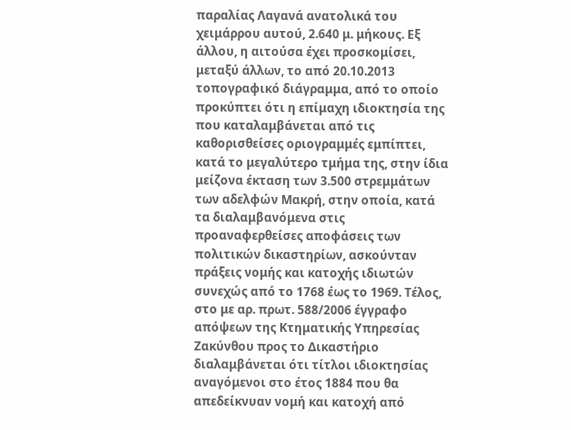παραλίας Λαγανά ανατολικά του χειμάρρου αυτού, 2.640 μ. μήκους. Εξ άλλου, η αιτούσα έχει προσκομίσει, μεταξύ άλλων, το από 20.10.2013 τοπογραφικό διάγραμμα, από το οποίο προκύπτει ότι η επίμαχη ιδιοκτησία της που καταλαμβάνεται από τις καθορισθείσες οριογραμμές εμπίπτει, κατά το μεγαλύτερο τμήμα της, στην ίδια μείζονα έκταση των 3.500 στρεμμάτων των αδελφών Μακρή, στην οποία, κατά τα διαλαμβανόμενα στις προαναφερθείσες αποφάσεις των πολιτικών δικαστηρίων, ασκούνταν πράξεις νομής και κατοχής ιδιωτών συνεχώς από το 1768 έως το 1969. Τέλος, στο με αρ. πρωτ. 588/2006 έγγραφο απόψεων της Κτηματικής Υπηρεσίας Ζακύνθου προς το Δικαστήριο διαλαμβάνεται ότι τίτλοι ιδιοκτησίας αναγόμενοι στο έτος 1884 που θα απεδείκνυαν νομή και κατοχή από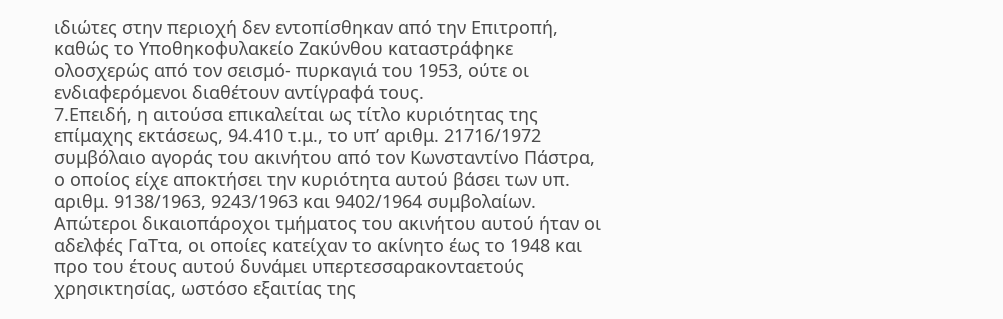ιδιώτες στην περιοχή δεν εντοπίσθηκαν από την Επιτροπή, καθώς το Υποθηκοφυλακείο Ζακύνθου καταστράφηκε ολοσχερώς από τον σεισμό- πυρκαγιά του 1953, ούτε οι ενδιαφερόμενοι διαθέτουν αντίγραφά τους.
7.Επειδή, η αιτούσα επικαλείται ως τίτλο κυριότητας της επίμαχης εκτάσεως, 94.410 τ.μ., το υπ’ αριθμ. 21716/1972 συμβόλαιο αγοράς του ακινήτου από τον Κωνσταντίνο Πάστρα, ο οποίος είχε αποκτήσει την κυριότητα αυτού βάσει των υπ. αριθμ. 9138/1963, 9243/1963 και 9402/1964 συμβολαίων. Απώτεροι δικαιοπάροχοι τμήματος του ακινήτου αυτού ήταν οι αδελφές ΓαΤτα, οι οποίες κατείχαν το ακίνητο έως το 1948 και προ του έτους αυτού δυνάμει υπερτεσσαρακονταετούς χρησικτησίας, ωστόσο εξαιτίας της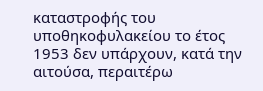καταστροφής του υποθηκοφυλακείου το έτος 1953 δεν υπάρχουν, κατά την αιτούσα, περαιτέρω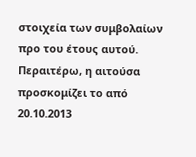στοιχεία των συμβολαίων προ του έτους αυτού. Περαιτέρω, η αιτούσα προσκομίζει το από 20.10.2013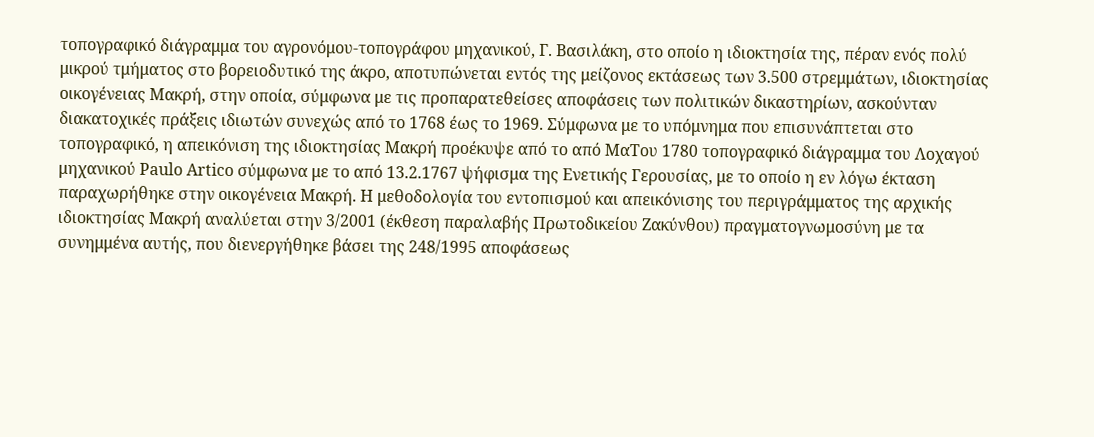τοπογραφικό διάγραμμα του αγρονόμου-τοπογράφου μηχανικού, Γ. Βασιλάκη, στο οποίο η ιδιοκτησία της, πέραν ενός πολύ μικρού τμήματος στο βορειοδυτικό της άκρο, αποτυπώνεται εντός της μείζονος εκτάσεως των 3.500 στρεμμάτων, ιδιοκτησίας οικογένειας Μακρή, στην οποία, σύμφωνα με τις προπαρατεθείσες αποφάσεις των πολιτικών δικαστηρίων, ασκούνταν διακατοχικές πράξεις ιδιωτών συνεχώς από το 1768 έως το 1969. Σύμφωνα με το υπόμνημα που επισυνάπτεται στο τοπογραφικό, η απεικόνιση της ιδιοκτησίας Μακρή προέκυψε από το από ΜαΤου 1780 τοπογραφικό διάγραμμα του Λοχαγού μηχανικού Paulo Artico σύμφωνα με το από 13.2.1767 ψήφισμα της Ενετικής Γερουσίας, με το οποίο η εν λόγω έκταση παραχωρήθηκε στην οικογένεια Μακρή. Η μεθοδολογία του εντοπισμού και απεικόνισης του περιγράμματος της αρχικής ιδιοκτησίας Μακρή αναλύεται στην 3/2001 (έκθεση παραλαβής Πρωτοδικείου Ζακύνθου) πραγματογνωμοσύνη με τα συνημμένα αυτής, που διενεργήθηκε βάσει της 248/1995 αποφάσεως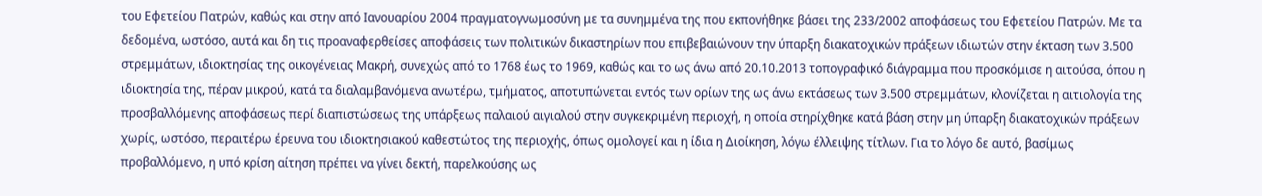του Εφετείου Πατρών, καθώς και στην από Ιανουαρίου 2004 πραγματογνωμοσύνη με τα συνημμένα της που εκπονήθηκε βάσει της 233/2002 αποφάσεως του Εφετείου Πατρών. Με τα δεδομένα, ωστόσο, αυτά και δη τις προαναφερθείσες αποφάσεις των πολιτικών δικαστηρίων που επιβεβαιώνουν την ύπαρξη διακατοχικών πράξεων ιδιωτών στην έκταση των 3.500 στρεμμάτων, ιδιοκτησίας της οικογένειας Μακρή, συνεχώς από το 1768 έως το 1969, καθώς και το ως άνω από 20.10.2013 τοπογραφικό διάγραμμα που προσκόμισε η αιτούσα, όπου η ιδιοκτησία της, πέραν μικρού, κατά τα διαλαμβανόμενα ανωτέρω, τμήματος, αποτυπώνεται εντός των ορίων της ως άνω εκτάσεως των 3.500 στρεμμάτων, κλονίζεται η αιτιολογία της προσβαλλόμενης αποφάσεως περί διαπιστώσεως της υπάρξεως παλαιού αιγιαλού στην συγκεκριμένη περιοχή, η οποία στηρίχθηκε κατά βάση στην μη ύπαρξη διακατοχικών πράξεων χωρίς, ωστόσο, περαιτέρω έρευνα του ιδιοκτησιακού καθεστώτος της περιοχής, όπως ομολογεί και η ίδια η Διοίκηση, λόγω έλλειψης τίτλων. Για το λόγο δε αυτό, βασίμως προβαλλόμενο, η υπό κρίση αίτηση πρέπει να γίνει δεκτή, παρελκούσης ως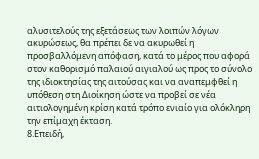αλυσιτελούς της εξετάσεως των λοιπών λόγων ακυρώσεως, θα πρέπει δε να ακυρωθεί η προσβαλλόμενη απόφαση, κατά το μέρος που αφορά στον καθορισμό παλαιού αιγιαλού ως προς το σύνολο της ιδιοκτησίας της αιτούσας και να αναπεμφθεί η υπόθεση στη Διοίκηση ώστε να προβεί σε νέα αιτιολογημένη κρίση κατά τρόπο ενιαίο για ολόκληρη την επίμαχη έκταση.
8.Επειδή,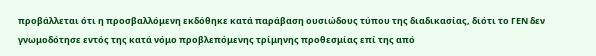προβάλλεται ότι η προσβαλλόμενη εκδόθηκε κατά παράβαση ουσιώδους τύπου της διαδικασίας, διότι το ΓΕΝ δεν γνωμοδότησε εντός της κατά νόμο προβλεπόμενης τρίμηνης προθεσμίας επί της από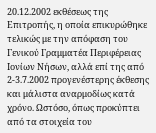20.12.2002 εκθέσεως της Επιτροπής, η οποία επικυρώθηκε τελικώς με την απόφαση του Γενικού Γραμματέα Περιφέρειας Ιονίων Νήσων, αλλά επί της από 2-3.7.2002 προγενέστερης έκθεσης και μάλιστα αναρμοδίως κατά χρόνο. Ωστόσο, όπως προκύπτει από τα στοιχεία του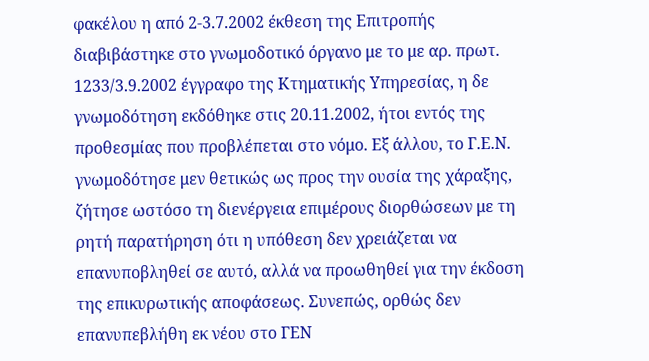φακέλου η από 2-3.7.2002 έκθεση της Επιτροπής διαβιβάστηκε στο γνωμοδοτικό όργανο με το με αρ. πρωτ. 1233/3.9.2002 έγγραφο της Κτηματικής Υπηρεσίας, η δε γνωμοδότηση εκδόθηκε στις 20.11.2002, ήτοι εντός της προθεσμίας που προβλέπεται στο νόμο. Εξ άλλου, το Γ.Ε.Ν. γνωμοδότησε μεν θετικώς ως προς την ουσία της χάραξης, ζήτησε ωστόσο τη διενέργεια επιμέρους διορθώσεων με τη ρητή παρατήρηση ότι η υπόθεση δεν χρειάζεται να επανυποβληθεί σε αυτό, αλλά να προωθηθεί για την έκδοση της επικυρωτικής αποφάσεως. Συνεπώς, ορθώς δεν επανυπεβλήθη εκ νέου στο ΓΕΝ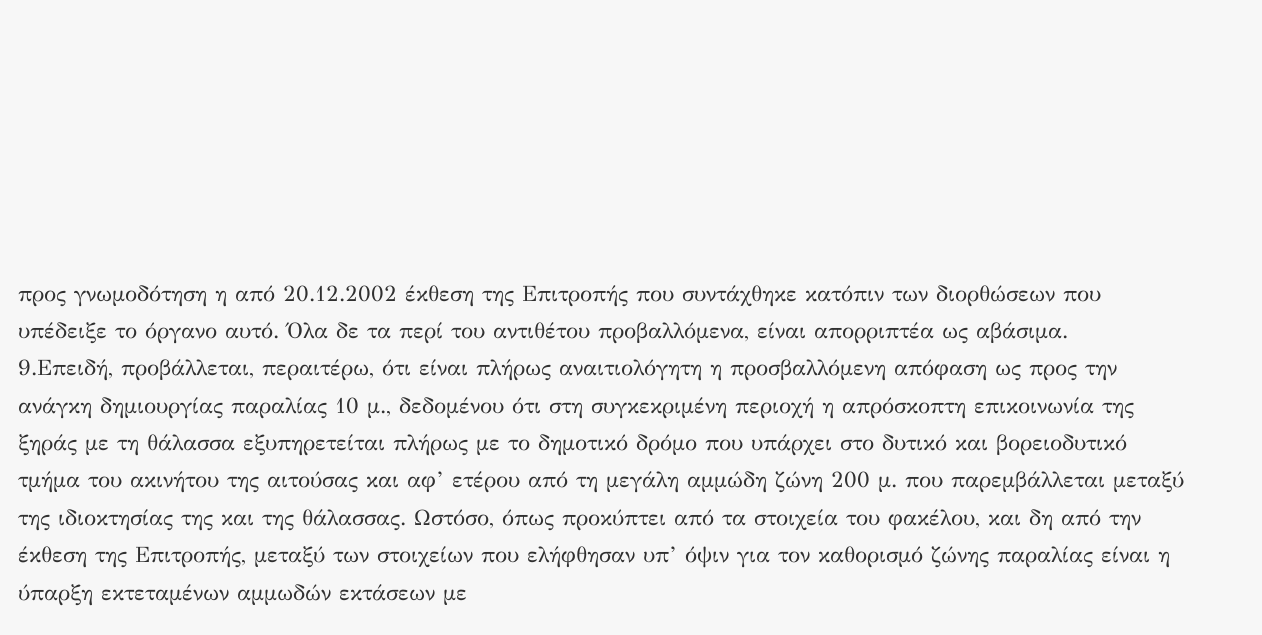προς γνωμοδότηση η από 20.12.2002 έκθεση της Επιτροπής που συντάχθηκε κατόπιν των διορθώσεων που υπέδειξε το όργανο αυτό. Όλα δε τα περί του αντιθέτου προβαλλόμενα, είναι απορριπτέα ως αβάσιμα.
9.Επειδή, προβάλλεται, περαιτέρω, ότι είναι πλήρως αναιτιολόγητη η προσβαλλόμενη απόφαση ως προς την ανάγκη δημιουργίας παραλίας 10 μ., δεδομένου ότι στη συγκεκριμένη περιοχή η απρόσκοπτη επικοινωνία της ξηράς με τη θάλασσα εξυπηρετείται πλήρως με το δημοτικό δρόμο που υπάρχει στο δυτικό και βορειοδυτικό τμήμα του ακινήτου της αιτούσας και αφ’ ετέρου από τη μεγάλη αμμώδη ζώνη 200 μ. που παρεμβάλλεται μεταξύ της ιδιοκτησίας της και της θάλασσας. Ωστόσο, όπως προκύπτει από τα στοιχεία του φακέλου, και δη από την έκθεση της Επιτροπής, μεταξύ των στοιχείων που ελήφθησαν υπ’ όψιν για τον καθορισμό ζώνης παραλίας είναι η ύπαρξη εκτεταμένων αμμωδών εκτάσεων με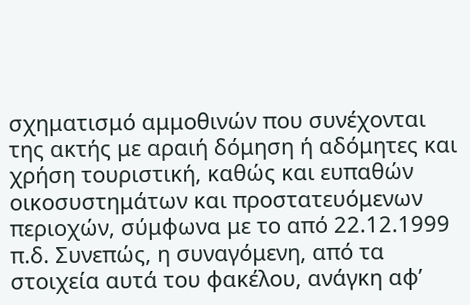σχηματισμό αμμοθινών που συνέχονται της ακτής με αραιή δόμηση ή αδόμητες και χρήση τουριστική, καθώς και ευπαθών οικοσυστημάτων και προστατευόμενων περιοχών, σύμφωνα με το από 22.12.1999 π.δ. Συνεπώς, η συναγόμενη, από τα στοιχεία αυτά του φακέλου, ανάγκη αφ’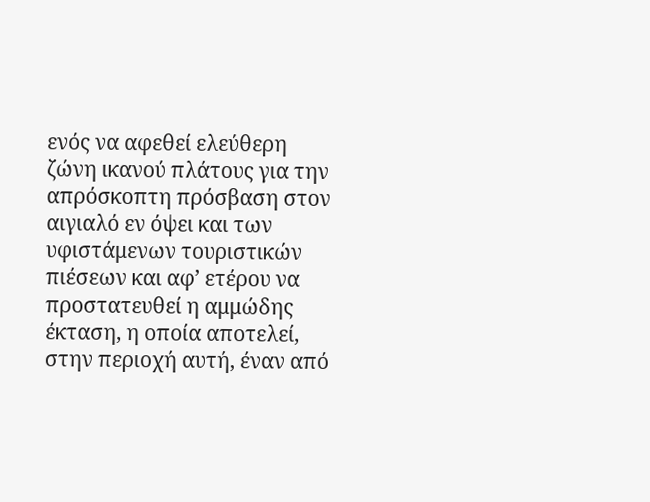ενός να αφεθεί ελεύθερη ζώνη ικανού πλάτους για την απρόσκοπτη πρόσβαση στον αιγιαλό εν όψει και των υφιστάμενων τουριστικών πιέσεων και αφ’ ετέρου να προστατευθεί η αμμώδης έκταση, η οποία αποτελεί, στην περιοχή αυτή, έναν από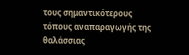τους σημαντικότερους τόπους αναπαραγωγής της θαλάσσιας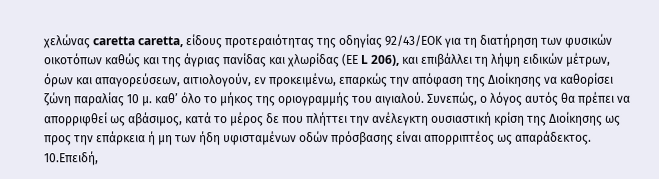χελώνας caretta caretta, είδους προτεραιότητας της οδηγίας 92/43/ΕΟΚ για τη διατήρηση των φυσικών οικοτόπων καθώς και της άγριας πανίδας και χλωρίδας (ΕΕ L 206), και επιβάλλει τη λήψη ειδικών μέτρων, όρων και απαγορεύσεων, αιτιολογούν, εν προκειμένω, επαρκώς την απόφαση της Διοίκησης να καθορίσει ζώνη παραλίας 10 μ. καθ’ όλο το μήκος της οριογραμμής του αιγιαλού. Συνεπώς, ο λόγος αυτός θα πρέπει να απορριφθεί ως αβάσιμος, κατά το μέρος δε που πλήττει την ανέλεγκτη ουσιαστική κρίση της Διοίκησης ως προς την επάρκεια ή μη των ήδη υφισταμένων οδών πρόσβασης είναι απορριπτέος ως απαράδεκτος.
10.Επειδή,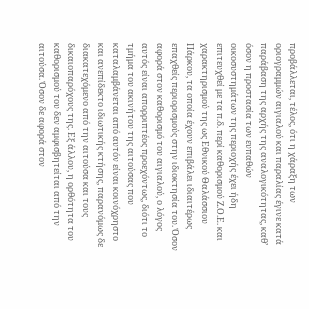προβάλλεται, τέλος, ότι η χάραξη των οριογραμμών αιγιαλού και παραλίας έγινε κατά παράβαση της αρχής της αναλογικότητας, καθ’ όσον η προστασία των ευπαθών οικοσυστημάτων της περιοχής έχει ήδη επιτευχθεί με τα π.δ. περί καθορισμού Ζ.Ο.Ε. και χαρακτηρισμού της ως Εθνικού Θαλάσσιου Πάρκου, τα οποία έχουν επιβάλει ιδιαιτέρως επαχθείς περιορισμούς στην ιδιοκτησία του. Όσον αφορά στον καθορισμό του αιγιαλού, ο λόγος αυτός είναι απορριπτέος προεχόντως, διότι το τμήμα του ακινήτου της αιτούσας που καταλαμβάνεται από αυτόν είναι κοινόχρηστο και ανεπίδεκτο ιδιωτικής κτήσης, παρανόμως δε διακατεχόμενο από την αιτούσα και τους δικαιοπαρόχους της. Εξ άλλου, η ορθότητα του καθορισμού του δεν αμφισβητείται από την αιτούσα. Όσον δε αφορά στον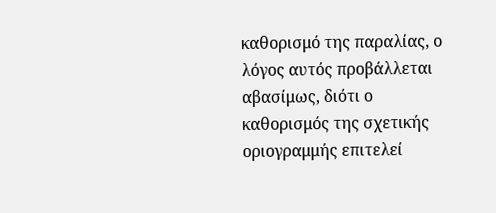καθορισμό της παραλίας, ο λόγος αυτός προβάλλεται αβασίμως, διότι ο καθορισμός της σχετικής οριογραμμής επιτελεί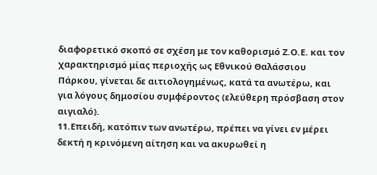διαφορετικό σκοπό σε σχέση με τον καθορισμό Ζ.Ο.Ε. και τον χαρακτηρισμό μίας περιοχής ως Εθνικού Θαλάσσιου Πάρκου, γίνεται δε αιτιολογημένως, κατά τα ανωτέρω, και για λόγους δημοσίου συμφέροντος (ελεύθερη πρόσβαση στον αιγιαλό).
11.Επειδή, κατόπιν των ανωτέρω, πρέπει να γίνει εν μέρει δεκτή η κρινόμενη αίτηση και να ακυρωθεί η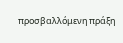προσβαλλόμενη πράξη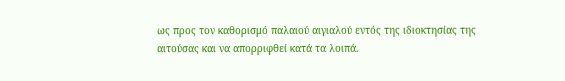ως προς τον καθορισμό παλαιού αιγιαλού εντός της ιδιοκτησίας της αιτούσας και να απορριφθεί κατά τα λοιπά.